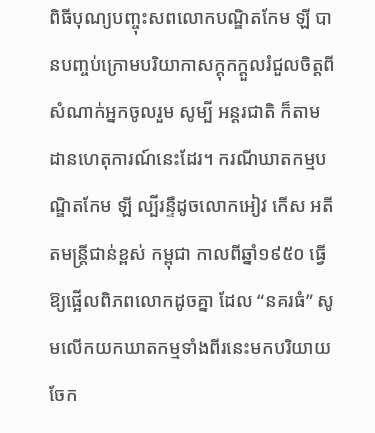ពិធីបុណ្យបញ្ចុះសពលោកបណ្ឌិតកែម ឡី បានបញ្ចប់ក្រោមបរិយាកាសក្តុកក្តួលរំជួលចិត្តពីសំណាក់អ្នកចូលរួម សូម្បី អន្តរជាតិ ក៏តាមដានហេតុការណ៍នេះដែរ។ ករណីឃាតកម្មបណ្ឌិតកែម ឡី ល្បីរន្ទឺដូចលោកអៀវ កើស អតីតមន្ត្រីជាន់ខ្ពស់ កម្ពុជា កាលពីឆ្នាំ១៩៥០ ធ្វើឱ្យផ្អើលពិភពលោកដូចគ្នា ដែល “នគរធំ” សូមលើកយកឃាតកម្មទាំងពីរនេះមកបរិយាយ ចែក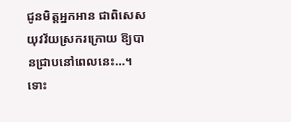ជូនមិត្តអ្នកអាន ជាពិសេសយុវវ័យស្រករក្រោយ ឱ្យបានជ្រាបនៅពេលនេះ…។
ទោះ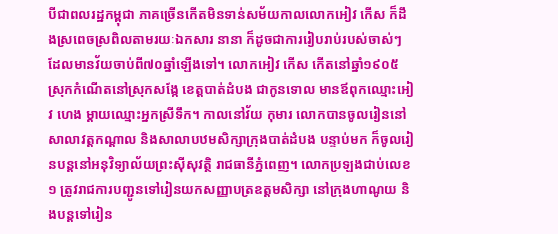បីជាពលរដ្ឋកម្ពុជា ភាគច្រើនកើតមិនទាន់សម័យកាលលោកអៀវ កើស ក៏ដឹងស្រពេចស្រពិលតាមរយៈឯកសារ នានា ក៏ដូចជាការរៀបរាប់របស់ចាស់ៗដែលមានវ័យចាប់ពី៧០ឆ្នាំឡើងទៅ។ លោកអៀវ កើស កើតនៅឆ្នាំ១៩០៥ ស្រុកកំណើតនៅស្រុកសង្កែ ខេត្តបាត់ដំបង ជាកូនទោល មានឪពុកឈ្មោះអៀវ ហេង ម្តាយឈ្មោះអ្នកស្រីទឹក។ កាលនៅវ័យ កុមារ លោកបានចូលរៀននៅសាលាវត្តកណ្តាល និងសាលាបឋមសិក្សាក្រុងបាត់ដំបង បន្ទាប់មក ក៏ចូលរៀនបន្តនៅអនុវិទ្យាល័យព្រះស៊ីសុវត្ថិ រាជធានីភ្នំពេញ។ លោកប្រឡងជាប់លេខ១ ត្រូវរាជការបញ្ជូនទៅរៀនយកសញ្ញាបត្រឧត្តមសិក្សា នៅក្រុងហាណូយ និងបន្តទៅរៀន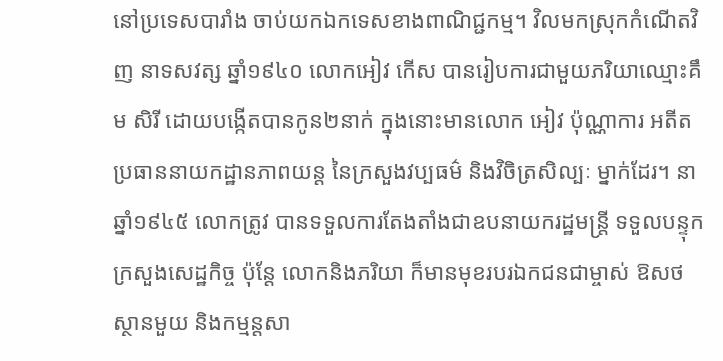នៅប្រទេសបារាំង ចាប់យកឯកទេសខាងពាណិជ្ជកម្ម។ វិលមកស្រុកកំណើតវិញ នាទសវត្ស ឆ្នាំ១៩៤០ លោកអៀវ កើស បានរៀបការជាមួយភរិយាឈ្មោះគឹម សិរី ដោយបង្កើតបានកូន២នាក់ ក្នុងនោះមានលោក អៀវ ប៉ុណ្ណាការ អតីតប្រធាននាយកដ្ឋានភាពយន្ត នៃក្រសួងវប្បធម៌ និងវិចិត្រសិល្បៈ ម្នាក់ដែរ។ នាឆ្នាំ១៩៤៥ លោកត្រូវ បានទទួលការតែងតាំងជាឧបនាយករដ្ឋមន្ត្រី ទទួលបន្ទុកក្រសួងសេដ្ឋកិច្ច ប៉ុន្តែ លោកនិងភរិយា ក៏មានមុខរបរឯកជនជាម្ចាស់ ឱសថស្ថានមួយ និងកម្មន្តសា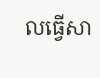លធ្វើសា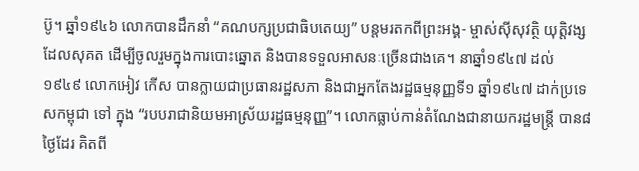ប៊ូ។ ឆ្នាំ១៩៤៦ លោកបានដឹកនាំ “គណបក្សប្រជាធិបតេយ្យ” បន្តមរតកពីព្រះអង្គ- ម្ចាស់ស៊ីសុវត្ថិ យុត្តិវង្ស ដែលសុគត ដើម្បីចូលរួមក្នុងការបោះឆ្នោត និងបានទទួលអាសនៈច្រើនជាងគេ។ នាឆ្នាំ១៩៤៧ ដល់ ១៩៤៩ លោកអៀវ កើស បានក្លាយជាប្រធានរដ្ឋសភា និងជាអ្នកតែងរដ្ឋធម្មនុញ្ញទី១ ឆ្នាំ១៩៤៧ ដាក់ប្រទេសកម្ពុជា ទៅ ក្នុង “របបរាជានិយមអាស្រ័យរដ្ឋធម្មនុញ្ញ”។ លោកធ្លាប់កាន់តំណែងជានាយករដ្ឋមន្ត្រី បាន៨ថ្ងៃដែរ គិតពី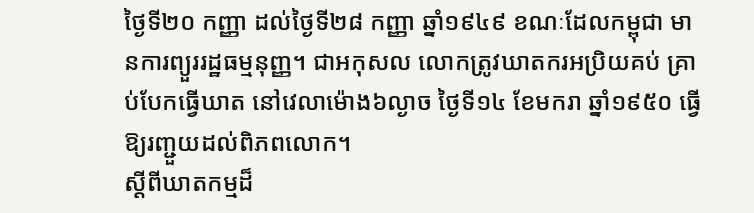ថ្ងៃទី២០ កញ្ញា ដល់ថ្ងៃទី២៨ កញ្ញា ឆ្នាំ១៩៤៩ ខណៈដែលកម្ពុជា មានការព្យួររដ្ឋធម្មនុញ្ញ។ ជាអកុសល លោកត្រូវឃាតករអប្រិយគប់ គ្រាប់បែកធ្វើឃាត នៅវេលាម៉ោង៦ល្ងាច ថ្ងៃទី១៤ ខែមករា ឆ្នាំ១៩៥០ ធ្វើឱ្យរញ្ជួយដល់ពិភពលោក។
ស្តីពីឃាតកម្មដ៏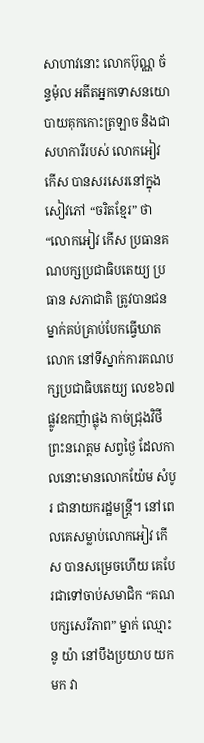សាហាវនោះ លោកប៊ុណ្ណ ច័ន្ទម៉ុល អតីតអ្នកទោសនយោបាយគុកកោះត្រឡាច និងជាសហការីរបស់ លោកអៀវ កើស បានសរសេរនៅក្នុងសៀវភៅ “ចរិតខ្មែរ” ថា “លោកអៀវ កើស ប្រធានគណបក្សប្រជាធិបតេយ្យ ប្រធាន សភាជាតិ ត្រូវបានជនម្នាក់គប់គ្រាប់បែកធ្វើឃាតលោក នៅទីស្នាក់ការគណបក្សប្រជាធិបតេយ្យ លេខ៦៧ ផ្លូវឧកញ៉ាផ្លុង កាច់ជ្រុងវិថីព្រះនរោត្តម សព្វថ្ងៃ ដែលកាលនោះមានលោកយ៉ែម សំបូរ ជានាយករដ្ឋមន្ត្រី។ នៅពេលគេសម្លាប់លោកអៀវ កើស បានសម្រេចហើយ គេបែរជាទៅចាប់សមាជិក “គណបក្សសេរីភាព” ម្នាក់ ឈ្មោះនូ យ៉ា នៅបឹងប្រយាប យកមក វា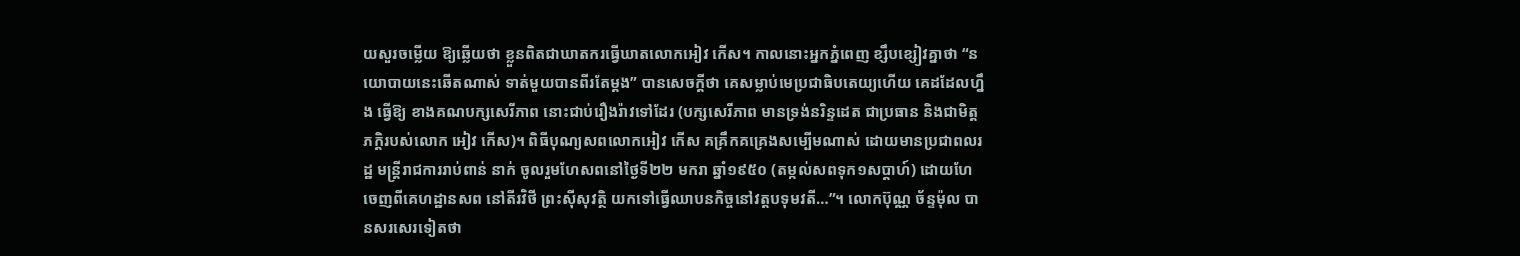យសួរចម្លើយ ឱ្យឆ្លើយថា ខ្លួនពិតជាឃាតករធ្វើឃាតលោកអៀវ កើស។ កាលនោះអ្នកភ្នំពេញ ខ្សឹបខ្សៀវគ្នាថា “នយោបាយនេះឆើតណាស់ ទាត់មួយបានពីរតែម្តង” បានសេចក្តីថា គេសម្លាប់មេប្រជាធិបតេយ្យហើយ គេដដែលហ្នឹង ធ្វើឱ្យ ខាងគណបក្សសេរីភាព នោះជាប់រឿងរ៉ាវទៅដែរ (បក្សសេរីភាព មានទ្រង់នរិន្ទដេត ជាប្រធាន និងជាមិត្តភក្តិរបស់លោក អៀវ កើស)។ ពិធីបុណ្យសពលោកអៀវ កើស គគ្រឹកគគ្រេងសម្បើមណាស់ ដោយមានប្រជាពលរដ្ឋ មន្ត្រីរាជការរាប់ពាន់ នាក់ ចូលរួមហែសពនៅថ្ងៃទី២២ មករា ឆ្នាំ១៩៥០ (តម្កល់សពទុក១សប្តាហ៍) ដោយហែចេញពីគេហដ្ឋានសព នៅតីរវិថី ព្រះស៊ីសុវត្ថិ យកទៅធ្វើឈាបនកិច្ចនៅវត្តបទុមវតី…”។ លោកប៊ុណ្ណ ច័ន្ទម៉ុល បានសរសេរទៀតថា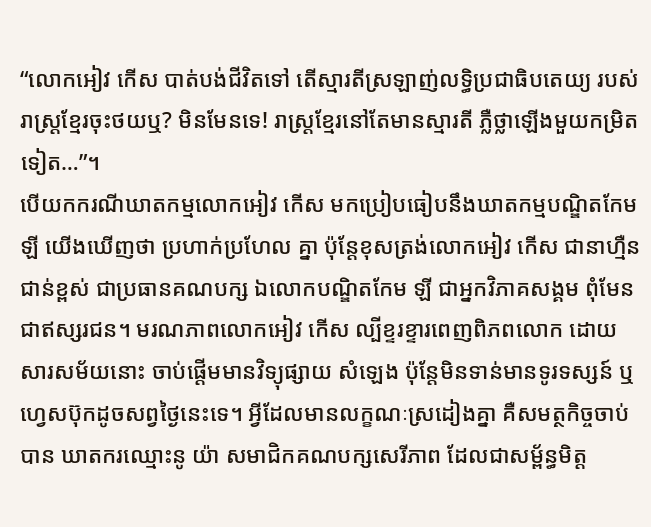“លោកអៀវ កើស បាត់បង់ជីវិតទៅ តើស្មារតីស្រឡាញ់លទ្ធិប្រជាធិបតេយ្យ របស់រាស្ត្រខ្មែរចុះថយឬ? មិនមែនទេ! រាស្ត្រខ្មែរនៅតែមានស្មារតី ភ្លឺថ្លាឡើងមួយកម្រិតទៀត…”។
បើយកករណីឃាតកម្មលោកអៀវ កើស មកប្រៀបធៀបនឹងឃាតកម្មបណ្ឌិតកែម ឡី យើងឃើញថា ប្រហាក់ប្រហែល គ្នា ប៉ុន្តែខុសត្រង់លោកអៀវ កើស ជានាហ្មឺនជាន់ខ្ពស់ ជាប្រធានគណបក្ស ឯលោកបណ្ឌិតកែម ឡី ជាអ្នកវិភាគសង្គម ពុំមែន ជាឥស្សរជន។ មរណភាពលោកអៀវ កើស ល្បីខ្ទរខ្ទារពេញពិភពលោក ដោយសារសម័យនោះ ចាប់ផ្តើមមានវិទ្យុផ្សាយ សំឡេង ប៉ុន្តែមិនទាន់មានទូរទស្សន៍ ឬហ្វេសប៊ុកដូចសព្វថ្ងៃនេះទេ។ អ្វីដែលមានលក្ខណៈស្រដៀងគ្នា គឺសមត្ថកិច្ចចាប់បាន ឃាតករឈ្មោះនូ យ៉ា សមាជិកគណបក្សសេរីភាព ដែលជាសម្ព័ន្ធមិត្ត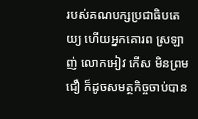របស់គណបក្សប្រជាធិបតេយ្យ ហើយអ្នកគោរព ស្រឡាញ់ លោកអៀវ កើស មិនព្រមជឿ ក៏ដូចសមត្ថកិច្ចចាប់បាន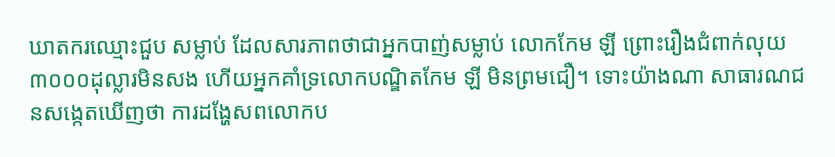ឃាតករឈ្មោះជួប សម្លាប់ ដែលសារភាពថាជាអ្នកបាញ់សម្លាប់ លោកកែម ឡី ព្រោះរឿងជំពាក់លុយ៣០០០ដុល្លារមិនសង ហើយអ្នកគាំទ្រលោកបណ្ឌិតកែម ឡី មិនព្រមជឿ។ ទោះយ៉ាងណា សាធារណជនសង្កេតឃើញថា ការដង្ហែសពលោកប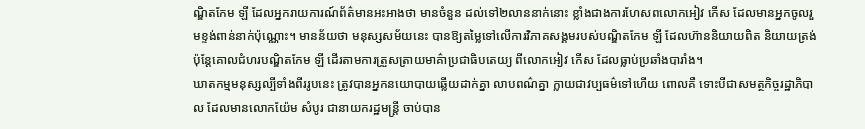ណ្ឌិតកែម ឡី ដែលអ្នករាយការណ៍ព័ត៌មានអះអាងថា មានចំនួន ដល់ទៅ២លាននាក់នោះ ខ្លាំងជាងការហែសពលោកអៀវ កើស ដែលមានអ្នកចូលរួមខ្ទង់ពាន់នាក់ប៉ុណ្ណោះ។ មានន័យថា មនុស្សសម័យនេះ បានឱ្យតម្លៃទៅលើការវិភាគសង្គមរបស់បណ្ឌិតកែម ឡី ដែលហ៊ាននិយាយពិត និយាយត្រង់ ប៉ុន្តែគោលជំហរបណ្ឌិតកែម ឡី ដើរតាមការត្រួសត្រាយមាគ៌ាប្រជាធិបតេយ្យ ពីលោកអៀវ កើស ដែលធ្លាប់ប្រឆាំងបារាំង។
ឃាតកម្មមនុស្សល្បីទាំងពីររូបនេះ ត្រូវបានអ្នកនយោបាយឆ្លើយដាក់គ្នា លាបពណ៌គ្នា ក្លាយជាវប្បធម៌ទៅហើយ ពោលគឺ ទោះបីជាសមត្ថកិច្ចរដ្ឋាភិបាល ដែលមានលោកយ៉ែម សំបូរ ជានាយករដ្ឋមន្ត្រី ចាប់បាន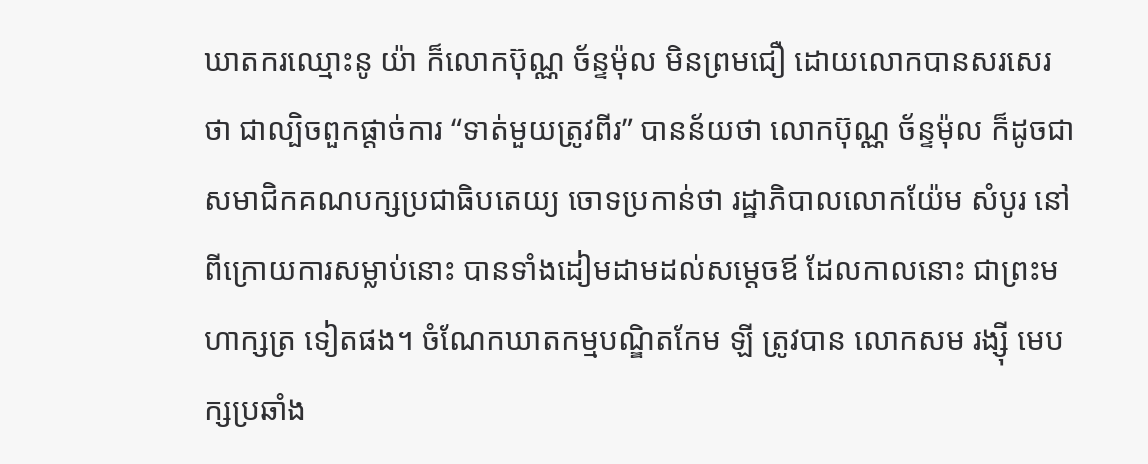ឃាតករឈ្មោះនូ យ៉ា ក៏លោកប៊ុណ្ណ ច័ន្ទម៉ុល មិនព្រមជឿ ដោយលោកបានសរសេរថា ជាល្បិចពួកផ្តាច់ការ “ទាត់មួយត្រូវពីរ” បានន័យថា លោកប៊ុណ្ណ ច័ន្ទម៉ុល ក៏ដូចជា សមាជិកគណបក្សប្រជាធិបតេយ្យ ចោទប្រកាន់ថា រដ្ឋាភិបាលលោកយ៉ែម សំបូរ នៅពីក្រោយការសម្លាប់នោះ បានទាំងដៀមដាមដល់សម្តេចឪ ដែលកាលនោះ ជាព្រះមហាក្សត្រ ទៀតផង។ ចំណែកឃាតកម្មបណ្ឌិតកែម ឡី ត្រូវបាន លោកសម រង្ស៊ី មេបក្សប្រឆាំង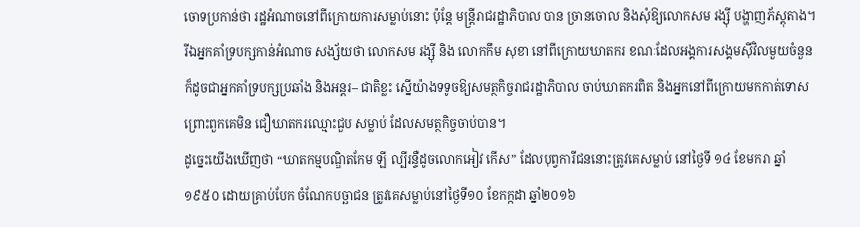ចោទប្រកាន់ថា រដ្ឋអំណាចនៅពីក្រោយការសម្លាប់នោះ ប៉ុន្តែ មន្ត្រីរាជរដ្ឋាភិបាល បាន ច្រានចោល និងសុំឱ្យលោកសម រង្ស៊ី បង្ហាញភ័ស្តុតាង។ រីឯអ្នកគាំទ្របក្សកាន់អំណាច សង្ស័យថា លោកសម រង្ស៊ី និង លោកកឹម សុខា នៅពីក្រោយឃាតករ ខណៈដែលអង្គការសង្គមស៊ីវិលមួយចំនួន ក៏ដូចជាអ្នកគាំទ្របក្សប្រឆាំង និងអន្តរ– ជាតិខ្លះ ស្នើយ៉ាងទទូចឱ្យសមត្ថកិច្ចរាជរដ្ឋាភិបាល ចាប់ឃាតករពិត និងអ្នកនៅពីក្រោយមកកាត់ទោស ព្រោះពួកគេមិន ជឿឃាតករឈ្មោះជួប សម្លាប់ ដែលសមត្ថកិច្ចចាប់បាន។
ដូច្នេះយើងឃើញថា “ឃាតកម្មបណ្ឌិតកែម ឡី ល្បីរន្ទឺដូចលោកអៀវ កើស” ដែលបុព្វការីជននោះត្រូវគេសម្លាប់ នៅថ្ងៃទី ១៤ ខែមករា ឆ្នាំ១៩៥០ ដោយគ្រាប់បែក ចំណែកបច្ឆាជន ត្រូវគេសម្លាប់នៅថ្ងៃទី១០ ខែកក្កដា ឆ្នាំ២០១៦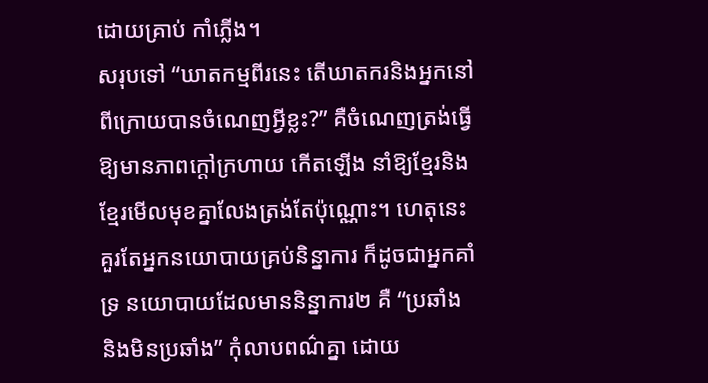ដោយគ្រាប់ កាំភ្លើង។
សរុបទៅ “ឃាតកម្មពីរនេះ តើឃាតករនិងអ្នកនៅពីក្រោយបានចំណេញអ្វីខ្លះ?” គឺចំណេញត្រង់ធ្វើឱ្យមានភាពក្តៅក្រហាយ កើតឡើង នាំឱ្យខ្មែរនិងខ្មែរមើលមុខគ្នាលែងត្រង់តែប៉ុណ្ណោះ។ ហេតុនេះគួរតែអ្នកនយោបាយគ្រប់និន្នាការ ក៏ដូចជាអ្នកគាំទ្រ នយោបាយដែលមាននិន្នាការ២ គឺ “ប្រឆាំង និងមិនប្រឆាំង” កុំលាបពណ៌គ្នា ដោយ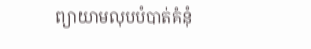ព្យាយាមលុបបំបាត់គំនុំ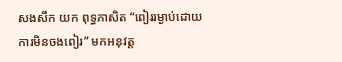សងសឹក យក ពុទ្ធភាសិត “ពៀររម្ងាប់ដោយការមិនចងពៀរ” មកអនុវត្ត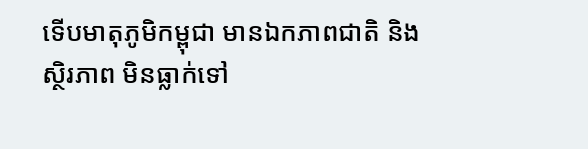ទើបមាតុភូមិកម្ពុជា មានឯកភាពជាតិ និងស្ថិរភាព មិនធ្លាក់ទៅ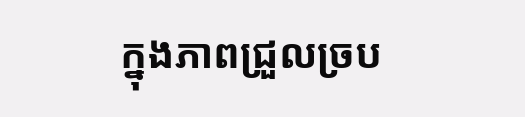ក្នុងភាពជ្រួលច្រប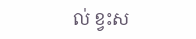ល់ ខ្វះស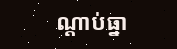ណ្តាប់ធ្នា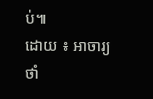ប់៕
ដោយ ៖ អាចារ្យថាំ